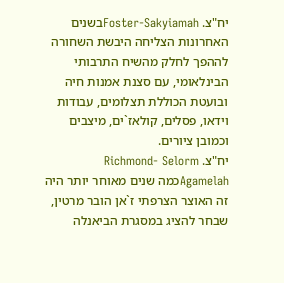יח"צ. Foster-Sakyiamahבשנים האחרונות הצליחה היבשת השחורה לההפך לחלק מהשיח התרבותי הבינלאומי, עם סצנת אמנות חיה ובועטת הכוללת תצלומים, עבודות וידאו, פסלים, קולאז`ים, מיצבים וכמובן ציורים.
יח"צ. Richmond- Selorm Agamelahכמה שנים מאוחר יותר היה זה האוצר הצרפתי ז`אן הובר מרטין, שבחר להציג במסגרת הביאנלה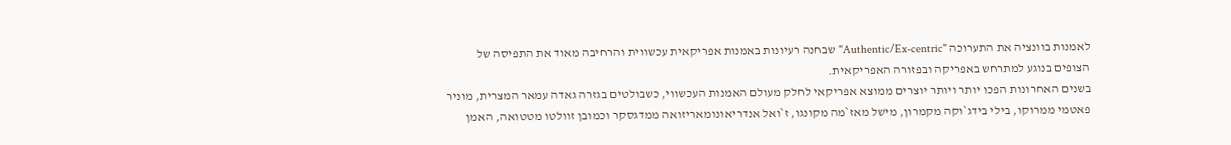לאמנות בוונציה את התערוכה "Authentic/Ex-centric" שבחנה רעיונות באמנות אפריקאית עכשווית והרחיבה מאוד את התפיסה של הצופים בנוגע למתרחש באפריקה ובפזורה האפריקאית.
בשנים האחרונות הפכו יותר ויותר יוצרים ממוצא אפריקאי לחלק מעולם האמנות העכשווי, כשבולטים בגזרה גאדה עמאר המצרית, מוניר פאטמי ממרוקו, בילי בידג`וקה מקמרון, מישל מאז`מה מקונגו, ז`ואל אנדריאונומאריזואה ממדגסקר וכמובן זוולטו מטטואה, האמן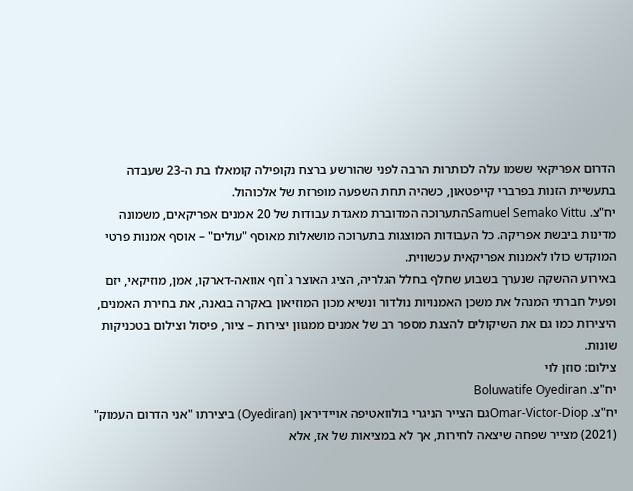הדרום אפריקאי ששמו עלה לכותרות הרבה לפני שהורשע ברצח נקופילה קומאלו בת ה-23 שעבדה בתעשיית הזנות בפרברי קייפטאון, כשהיה תחת השפעה מופרזת של אלכוהול.
יח"צ. Samuel Semako Vittuהתערוכה המדוברת מאגדת עבודות של 20 אמנים אפריקאים, משמונה מדינות ביבשת אפריקה. כל העבודות המוצגות בתערוכה מושאלות מאוסף "עולים" – אוסף אמנות פרטי המוקדש כולו לאמנות אפריקאית עכשווית.
באירוע ההשקה שנערך בשבוע שחלף בחלל הגלריה, הציג האוצר ג`וזף אוואה-דארקו, אמן, מוזיקאי, יזם ופעיל חברתי המנהל את משכן האמנויות נולדור ונשיא מכון המוזיאון באקרה בגאנה, את בחירת האמנים, היצירות כמו גם את השיקולים להצגת מספר רב של אמנים ממגוון יצירות – ציור, פיסול וצילום בטכניקות שונות.
צילום: סוזן לוי
יח"צ. Boluwatife Oyediran
יח"צ. Omar-Victor-Diopגם הצייר הניגרי בולוואטיפה אויידיראן (Oyediran) ביצירתו "אני הדרום העמוק" (2021) מצייר שפחה שיצאה לחירות, אך לא במציאות של אז, אלא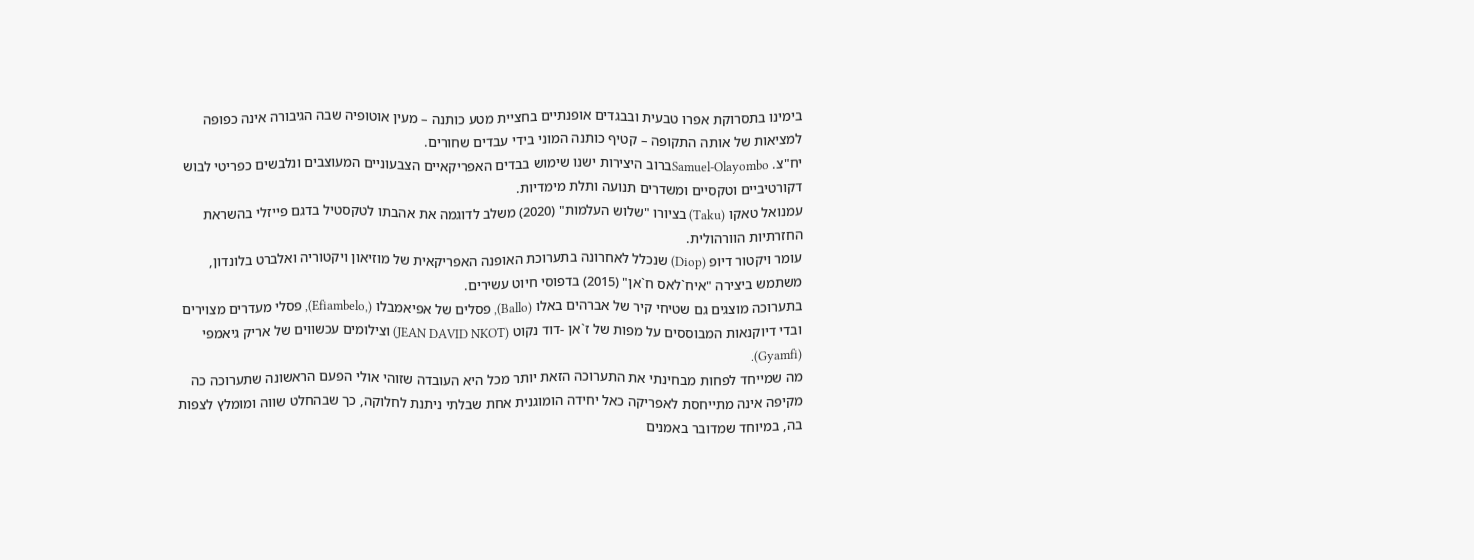בימינו בתסרוקת אפרו טבעית ובבגדים אופנתיים בחציית מטע כותנה – מעין אוטופיה שבה הגיבורה אינה כפופה למציאות של אותה התקופה – קטיף כותנה המוני בידי עבדים שחורים.
יח"צ. Samuel-Olayomboברוב היצירות ישנו שימוש בבדים האפריקאיים הצבעוניים המעוצבים ונלבשים כפריטי לבוש דקורטיביים וטקסיים ומשדרים תנועה ותלת מימדיות.
עמנואל טאקו (Taku) בציורו "שלוש העלמות" (2020) משלב לדוגמה את אהבתו לטקסטיל בדגם פייזלי בהשראת החזרתיות הוורהולית.
עומר ויקטור דיופ (Diop) שנכלל לאחרונה בתערוכת האופנה האפריקאית של מוזיאון ויקטוריה ואלברט בלונדון, משתמש ביצירה "איח`לאס ח`אן" (2015) בדפוסי חיוט עשירים.
בתערוכה מוצגים גם שטיחי קיר של אברהים באלו (Ballo), פסלים של אפיאמבלו (,Efiambelo), פסלי מעדרים מצוירים ובדי דיוקנאות המבוססים על מפות של ז`אן -דוד נקוט (JEAN DAVID NKOT) וצילומים עכשווים של אריק גיאמפי (Gyamfi).
מה שמייחד לפחות מבחינתי את התערוכה הזאת יותר מכל היא העובדה שזוהי אולי הפעם הראשונה שתערוכה כה מקיפה אינה מתייחסת לאפריקה כאל יחידה הומוגנית אחת שבלתי ניתנת לחלוקה, כך שבהחלט שווה ומומלץ לצפות בה, במיוחד שמדובר באמנים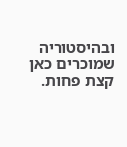ובהיסטוריה שמוכרים כאן קצת פחות.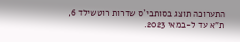התערוכה תוצג בסותבי`ס שדרות רוטשילד 6, ת"א עד ל-במאי 2023.